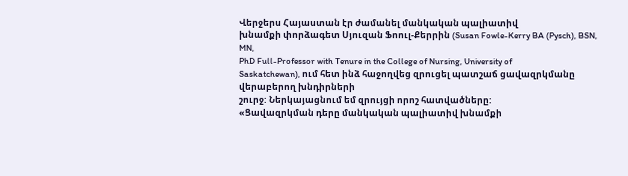Վերջերս Հայաստան էր ժամանել մանկական պալիատիվ
խնամքի փորձագետ Սյուզան Ֆոուլ-Քերրին (Susan Fowle-Kerry BA (Pysch), BSN, MN,
PhD Full-Professor with Tenure in the College of Nursing, University of
Saskatchewan), ում հետ ինձ հաջողվեց զրուցել պատշաճ ցավազրկմանը վերաբերող խնդիրների
շուրջ: Ներկայացնում եմ զրույցի որոշ հատվածները:
«Ցավազրկման դերը մանկական պալիատիվ խնամքի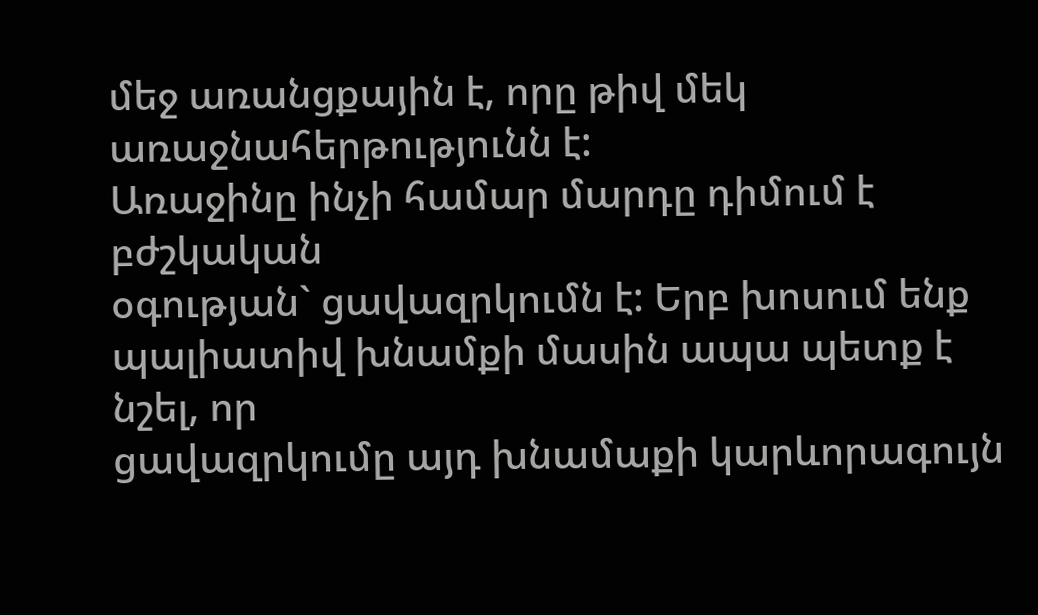մեջ առանցքային է, որը թիվ մեկ առաջնահերթությունն է:
Առաջինը ինչի համար մարդը դիմում է բժշկական
օգության` ցավազրկումն է: Երբ խոսում ենք պալիատիվ խնամքի մասին ապա պետք է նշել, որ
ցավազրկումը այդ խնամաքի կարևորագույն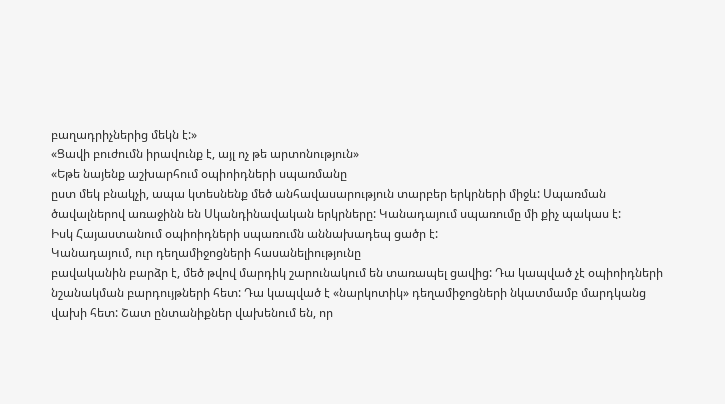բաղադրիչներից մեկն է:»
«Ցավի բուժումն իրավունք է, այլ ոչ թե արտոնություն»
«Եթե նայենք աշխարհում օպիոիդների սպառմանը
ըստ մեկ բնակչի, ապա կտեսնենք մեծ անհավասարություն տարբեր երկրների միջև: Սպառման
ծավալներով առաջինն են Սկանդինավական երկրները: Կանադայում սպառումը մի քիչ պակաս է:
Իսկ Հայաստանում օպիոիդների սպառումն աննախադեպ ցածր է:
Կանադայում, ուր դեղամիջոցների հասանելիությունը
բավականին բարձր է, մեծ թվով մարդիկ շարունակում են տառապել ցավից: Դա կապված չէ օպիոիդների
նշանակման բարդույթների հետ: Դա կապված է «նարկոտիկ» դեղամիջոցների նկատմամբ մարդկանց
վախի հետ: Շատ ընտանիքներ վախենում են, որ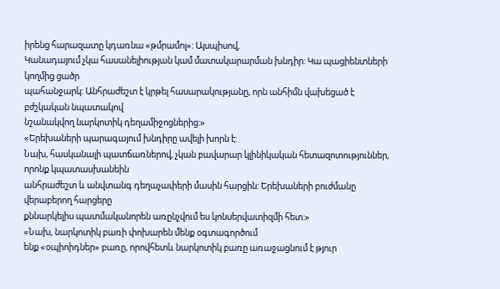իրենց հարազատը կդառնա «թմրամոլ»: Այսպիսով,
Կանադայում չկա հասանելիության կամ մատակարարման խնդիր: Կա պացիենտների կողմից ցածր
պահանջարկ: Անհրաժեշտ է կրթել հասարակությանը, որն անհիմն վախեցած է բժշկական նպատակով
նշանակվող նարկոտիկ դեղամիջոցներից:»
«Երեխաների պարագայում խնդիրը ավելի խորն է:
Նախ, հասկանալի պատճառներով, չկան բավարար կլինիկական հետազոտություններ, որոնք կպատասխանեին
անհրաժեշտ և անվտանգ դեղաչափերի մասին հարցին: Երեխաների բուժմանը վերաբերող հարցերը
քննարկելիս պատմականորեն առընչվում ես կոնսերվատիզմի հետ:»
«Նախ, նարկոտիկ բառի փոխարեն մենք օգտագործում
ենք «օպիոիդներ» բառը, որովհետև նարկոտիկ բառը առաջացնում է թյուր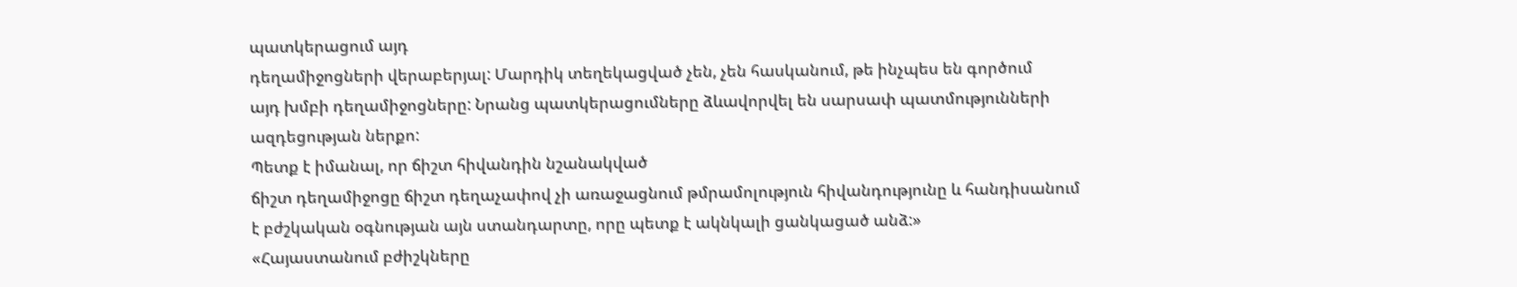պատկերացում այդ
դեղամիջոցների վերաբերյալ: Մարդիկ տեղեկացված չեն, չեն հասկանում, թե ինչպես են գործում
այդ խմբի դեղամիջոցները: Նրանց պատկերացումները ձևավորվել են սարսափ պատմությունների
ազդեցության ներքո:
Պետք է իմանալ, որ ճիշտ հիվանդին նշանակված
ճիշտ դեղամիջոցը ճիշտ դեղաչափով չի առաջացնում թմրամոլություն հիվանդությունը և հանդիսանում
է բժշկական օգնության այն ստանդարտը, որը պետք է ակնկալի ցանկացած անձ:»
«Հայաստանում բժիշկները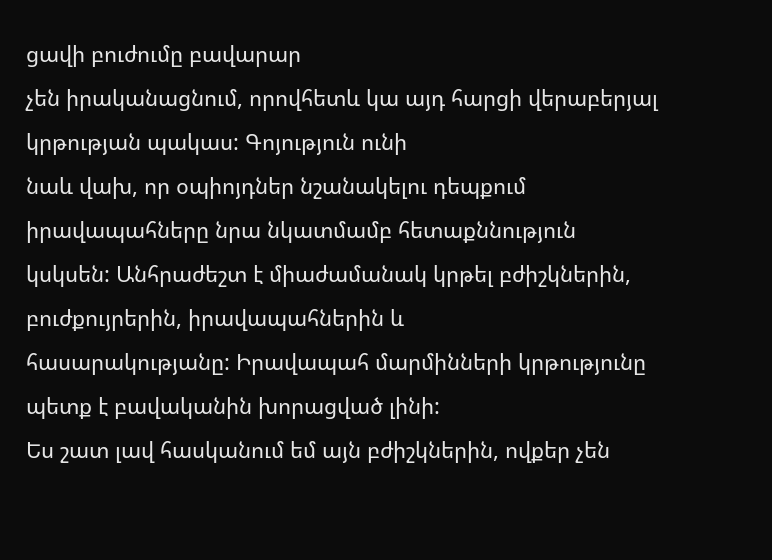ցավի բուժումը բավարար
չեն իրականացնում, որովհետև կա այդ հարցի վերաբերյալ կրթության պակաս: Գոյություն ունի
նաև վախ, որ օպիոյդներ նշանակելու դեպքում իրավապահները նրա նկատմամբ հետաքննություն
կսկսեն: Անհրաժեշտ է միաժամանակ կրթել բժիշկներին, բուժքույրերին, իրավապահներին և
հասարակությանը: Իրավապահ մարմինների կրթությունը պետք է բավականին խորացված լինի:
Ես շատ լավ հասկանում եմ այն բժիշկներին, ովքեր չեն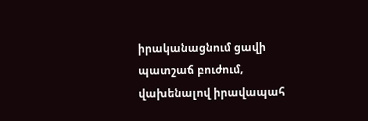իրականացնում ցավի պատշաճ բուժում,
վախենալով իրավապահ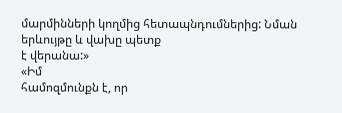մարմինների կողմից հետապնդումներից: Նման երևույթը և վախը պետք
է վերանա:»
«Իմ
համոզմունքն է, որ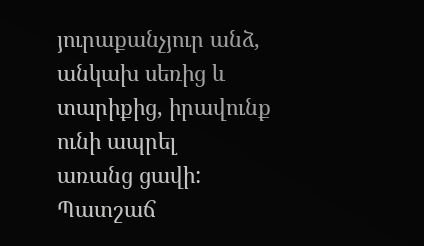յուրաքանչյուր անձ, անկախ սեռից և տարիքից, իրավունք ունի ապրել
առանց ցավի: Պատշաճ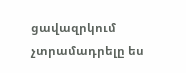ցավազրկում չտրամադրելը ես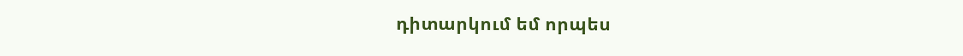դիտարկում եմ որպես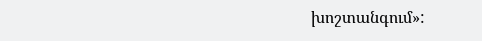խոշտանգում»: